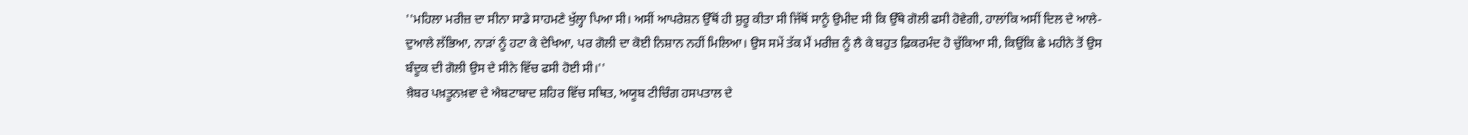''ਮਹਿਲਾ ਮਰੀਜ਼ ਦਾ ਸੀਨਾ ਸਾਡੇ ਸਾਹਮਣੇ ਖੁੱਲ੍ਹਾ ਪਿਆ ਸੀ। ਅਸੀਂ ਆਪਰੇਸ਼ਨ ਉੱਥੋਂ ਹੀ ਸ਼ੁਰੂ ਕੀਤਾ ਸੀ ਜਿੱਥੋਂ ਸਾਨੂੰ ਉਮੀਦ ਸੀ ਕਿ ਉੱਥੇ ਗੋਲੀ ਫਸੀ ਹੋਵੇਗੀ, ਹਾਲਾਂਕਿ ਅਸੀਂ ਦਿਲ ਦੇ ਆਲੇ-ਦੁਆਲੇ ਲੱਭਿਆ, ਨਾੜਾਂ ਨੂੰ ਹਟਾ ਕੇ ਦੇਖਿਆ, ਪਰ ਗੋਲੀ ਦਾ ਕੋਈ ਨਿਸ਼ਾਨ ਨਹੀਂ ਮਿਲਿਆ। ਉਸ ਸਮੇਂ ਤੱਕ ਮੈਂ ਮਰੀਜ਼ ਨੂੰ ਲੈ ਕੇ ਬਹੁਤ ਫ਼ਿਕਰਮੰਦ ਹੋ ਚੁੱਕਿਆ ਸੀ, ਕਿਉਂਕਿ ਛੇ ਮਹੀਨੇ ਤੋਂ ਉਸ ਬੰਦੂਕ ਦੀ ਗੋਲੀ ਉਸ ਦੇ ਸੀਨੇ ਵਿੱਚ ਫਸੀ ਹੋਈ ਸੀ।''
ਖ਼ੈਬਰ ਪਖ਼ਤੂਨਖ਼ਵਾ ਦੇ ਐਬਟਾਬਾਦ ਸ਼ਹਿਰ ਵਿੱਚ ਸਥਿਤ, ਅਯੂਬ ਟੀਚਿੰਗ ਹਸਪਤਾਲ ਦੇ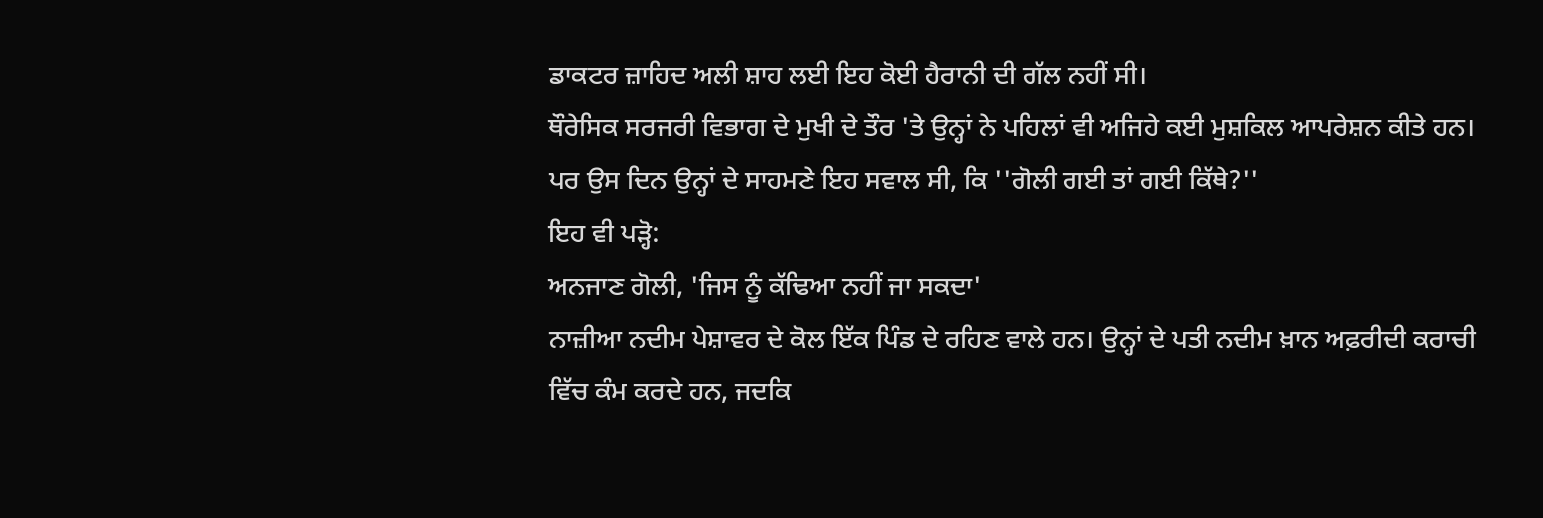ਡਾਕਟਰ ਜ਼ਾਹਿਦ ਅਲੀ ਸ਼ਾਹ ਲਈ ਇਹ ਕੋਈ ਹੈਰਾਨੀ ਦੀ ਗੱਲ ਨਹੀਂ ਸੀ।
ਥੌਰੇਸਿਕ ਸਰਜਰੀ ਵਿਭਾਗ ਦੇ ਮੁਖੀ ਦੇ ਤੌਰ 'ਤੇ ਉਨ੍ਹਾਂ ਨੇ ਪਹਿਲਾਂ ਵੀ ਅਜਿਹੇ ਕਈ ਮੁਸ਼ਕਿਲ ਆਪਰੇਸ਼ਨ ਕੀਤੇ ਹਨ।
ਪਰ ਉਸ ਦਿਨ ਉਨ੍ਹਾਂ ਦੇ ਸਾਹਮਣੇ ਇਹ ਸਵਾਲ ਸੀ, ਕਿ ''ਗੋਲੀ ਗਈ ਤਾਂ ਗਈ ਕਿੱਥੇ?''
ਇਹ ਵੀ ਪੜ੍ਹੋ:
ਅਨਜਾਣ ਗੋਲੀ, 'ਜਿਸ ਨੂੰ ਕੱਢਿਆ ਨਹੀਂ ਜਾ ਸਕਦਾ'
ਨਾਜ਼ੀਆ ਨਦੀਮ ਪੇਸ਼ਾਵਰ ਦੇ ਕੋਲ ਇੱਕ ਪਿੰਡ ਦੇ ਰਹਿਣ ਵਾਲੇ ਹਨ। ਉਨ੍ਹਾਂ ਦੇ ਪਤੀ ਨਦੀਮ ਖ਼ਾਨ ਅਫ਼ਰੀਦੀ ਕਰਾਚੀ ਵਿੱਚ ਕੰਮ ਕਰਦੇ ਹਨ, ਜਦਕਿ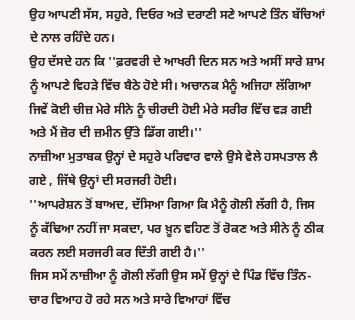ਉਹ ਆਪਣੀ ਸੱਸ, ਸਹੁਰੇ, ਦਿਓਰ ਅਤੇ ਦਰਾਣੀ ਸਣੇ ਆਪਣੇ ਤਿੰਨ ਬੱਚਿਆਂ ਦੇ ਨਾਲ ਰਹਿੰਦੇ ਹਨ।
ਉਹ ਦੱਸਦੇ ਹਨ ਕਿ ''ਫ਼ਰਵਰੀ ਦੇ ਆਖਰੀ ਦਿਨ ਸਨ ਅਤੇ ਅਸੀਂ ਸਾਰੇ ਸ਼ਾਮ ਨੂੰ ਆਪਣੇ ਵਿਹੜੇ ਵਿੱਚ ਬੈਠੇ ਹੋਏ ਸੀ। ਅਚਾਨਕ ਮੈਨੂੰ ਅਜਿਹਾ ਲੱਗਿਆ ਜਿਵੇਂ ਕੋਈ ਚੀਜ਼ ਮੇਰੇ ਸੀਨੇ ਨੂੰ ਚੀਰਦੀ ਹੋਈ ਮੇਰੇ ਸਰੀਰ ਵਿੱਚ ਵੜ ਗਈ ਅਤੇ ਮੈਂ ਜ਼ੋਰ ਦੀ ਜ਼ਮੀਨ ਉੱਤੇ ਡਿੱਗ ਗਈ।''
ਨਾਜ਼ੀਆ ਮੁਤਾਬਕ ਉਨ੍ਹਾਂ ਦੇ ਸਹੁਰੇ ਪਰਿਵਾਰ ਵਾਲੇ ਉਸੇ ਵੇਲੇ ਹਸਪਤਾਲ ਲੈ ਗਏ , ਜਿੱਥੇ ਉਨ੍ਹਾਂ ਦੀ ਸਰਜਰੀ ਹੋਈ।
''ਆਪਰੇਸ਼ਨ ਤੋਂ ਬਾਅਦ, ਦੱਸਿਆ ਗਿਆ ਕਿ ਮੈਨੂੰ ਗੋਲੀ ਲੱਗੀ ਹੈ, ਜਿਸ ਨੂੰ ਕੱਢਿਆ ਨਹੀਂ ਜਾ ਸਕਦਾ, ਪਰ ਖ਼ੂਨ ਵਹਿਣ ਤੋਂ ਰੋਕਣ ਅਤੇ ਸੀਨੇ ਨੂੰ ਠੀਕ ਕਰਨ ਲਈ ਸਰਜਰੀ ਕਰ ਦਿੱਤੀ ਗਈ ਹੈ।''
ਜਿਸ ਸਮੇਂ ਨਾਜ਼ੀਆ ਨੂੰ ਗੋਲੀ ਲੱਗੀ ਉਸ ਸਮੇਂ ਉਨ੍ਹਾਂ ਦੇ ਪਿੰਡ ਵਿੱਚ ਤਿੰਨ-ਚਾਰ ਵਿਆਹ ਹੋ ਰਹੇ ਸਨ ਅਤੇ ਸਾਰੇ ਵਿਆਹਾਂ ਵਿੱਚ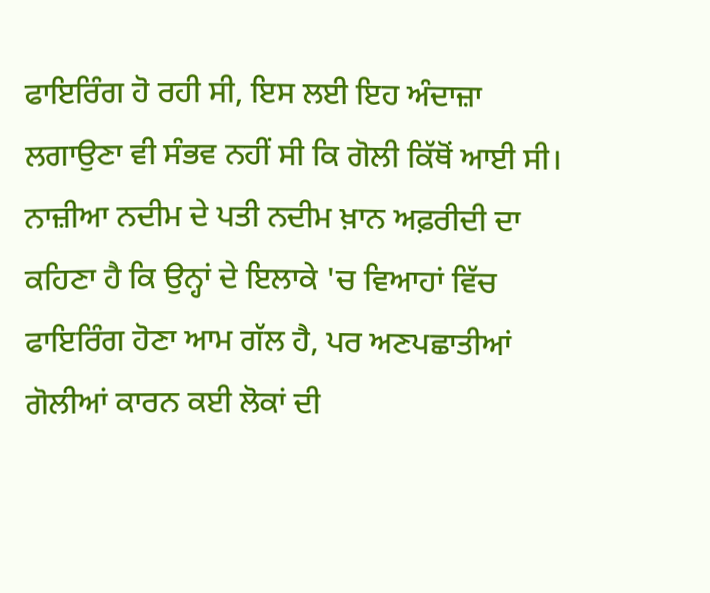ਫਾਇਰਿੰਗ ਹੋ ਰਹੀ ਸੀ, ਇਸ ਲਈ ਇਹ ਅੰਦਾਜ਼ਾ ਲਗਾਉਣਾ ਵੀ ਸੰਭਵ ਨਹੀਂ ਸੀ ਕਿ ਗੋਲੀ ਕਿੱਥੋਂ ਆਈ ਸੀ।
ਨਾਜ਼ੀਆ ਨਦੀਮ ਦੇ ਪਤੀ ਨਦੀਮ ਖ਼ਾਨ ਅਫ਼ਰੀਦੀ ਦਾ ਕਹਿਣਾ ਹੈ ਕਿ ਉਨ੍ਹਾਂ ਦੇ ਇਲਾਕੇ 'ਚ ਵਿਆਹਾਂ ਵਿੱਚ ਫਾਇਰਿੰਗ ਹੋਣਾ ਆਮ ਗੱਲ ਹੈ, ਪਰ ਅਣਪਛਾਤੀਆਂ ਗੋਲੀਆਂ ਕਾਰਨ ਕਈ ਲੋਕਾਂ ਦੀ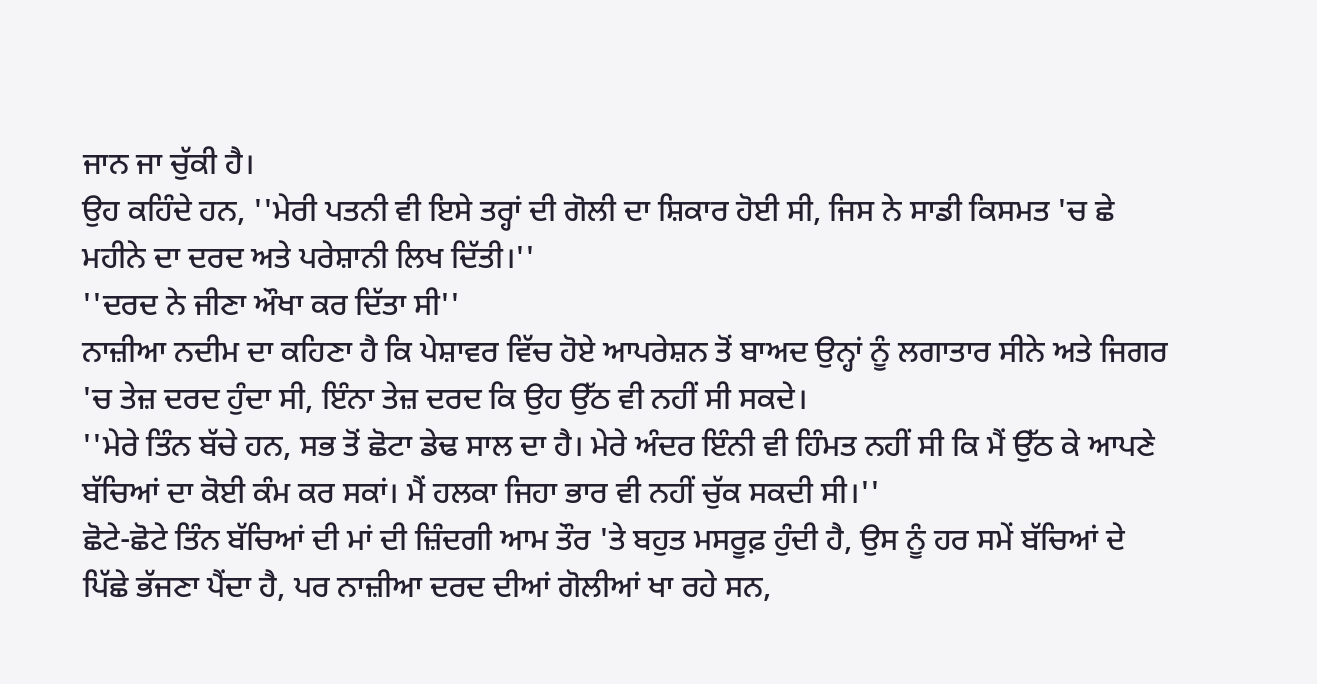ਜਾਨ ਜਾ ਚੁੱਕੀ ਹੈ।
ਉਹ ਕਹਿੰਦੇ ਹਨ, ''ਮੇਰੀ ਪਤਨੀ ਵੀ ਇਸੇ ਤਰ੍ਹਾਂ ਦੀ ਗੋਲੀ ਦਾ ਸ਼ਿਕਾਰ ਹੋਈ ਸੀ, ਜਿਸ ਨੇ ਸਾਡੀ ਕਿਸਮਤ 'ਚ ਛੇ ਮਹੀਨੇ ਦਾ ਦਰਦ ਅਤੇ ਪਰੇਸ਼ਾਨੀ ਲਿਖ ਦਿੱਤੀ।''
''ਦਰਦ ਨੇ ਜੀਣਾ ਔਖਾ ਕਰ ਦਿੱਤਾ ਸੀ''
ਨਾਜ਼ੀਆ ਨਦੀਮ ਦਾ ਕਹਿਣਾ ਹੈ ਕਿ ਪੇਸ਼ਾਵਰ ਵਿੱਚ ਹੋਏ ਆਪਰੇਸ਼ਨ ਤੋਂ ਬਾਅਦ ਉਨ੍ਹਾਂ ਨੂੰ ਲਗਾਤਾਰ ਸੀਨੇ ਅਤੇ ਜਿਗਰ 'ਚ ਤੇਜ਼ ਦਰਦ ਹੁੰਦਾ ਸੀ, ਇੰਨਾ ਤੇਜ਼ ਦਰਦ ਕਿ ਉਹ ਉੱਠ ਵੀ ਨਹੀਂ ਸੀ ਸਕਦੇ।
''ਮੇਰੇ ਤਿੰਨ ਬੱਚੇ ਹਨ, ਸਭ ਤੋਂ ਛੋਟਾ ਡੇਢ ਸਾਲ ਦਾ ਹੈ। ਮੇਰੇ ਅੰਦਰ ਇੰਨੀ ਵੀ ਹਿੰਮਤ ਨਹੀਂ ਸੀ ਕਿ ਮੈਂ ਉੱਠ ਕੇ ਆਪਣੇ ਬੱਚਿਆਂ ਦਾ ਕੋਈ ਕੰਮ ਕਰ ਸਕਾਂ। ਮੈਂ ਹਲਕਾ ਜਿਹਾ ਭਾਰ ਵੀ ਨਹੀਂ ਚੁੱਕ ਸਕਦੀ ਸੀ।''
ਛੋਟੇ-ਛੋਟੇ ਤਿੰਨ ਬੱਚਿਆਂ ਦੀ ਮਾਂ ਦੀ ਜ਼ਿੰਦਗੀ ਆਮ ਤੌਰ 'ਤੇ ਬਹੁਤ ਮਸਰੂਫ਼ ਹੁੰਦੀ ਹੈ, ਉਸ ਨੂੰ ਹਰ ਸਮੇਂ ਬੱਚਿਆਂ ਦੇ ਪਿੱਛੇ ਭੱਜਣਾ ਪੈਂਦਾ ਹੈ, ਪਰ ਨਾਜ਼ੀਆ ਦਰਦ ਦੀਆਂ ਗੋਲੀਆਂ ਖਾ ਰਹੇ ਸਨ,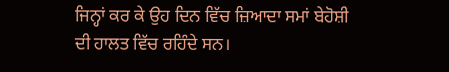ਜਿਨ੍ਹਾਂ ਕਰ ਕੇ ਉਹ ਦਿਨ ਵਿੱਚ ਜ਼ਿਆਦਾ ਸਮਾਂ ਬੇਹੋਸ਼ੀ ਦੀ ਹਾਲਤ ਵਿੱਚ ਰਹਿੰਦੇ ਸਨ।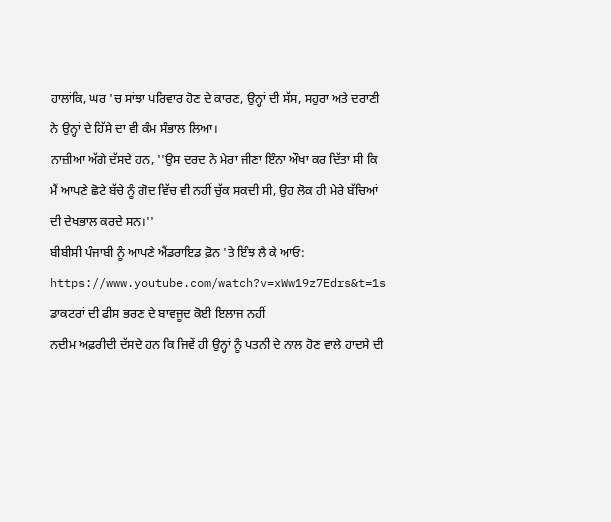ਹਾਲਾਂਕਿ, ਘਰ 'ਚ ਸਾਂਝਾ ਪਰਿਵਾਰ ਹੋਣ ਦੇ ਕਾਰਣ, ਉਨ੍ਹਾਂ ਦੀ ਸੱਸ, ਸਹੁਰਾ ਅਤੇ ਦਰਾਣੀ ਨੇ ਉਨ੍ਹਾਂ ਦੇ ਹਿੱਸੇ ਦਾ ਵੀ ਕੰਮ ਸੰਭਾਲ ਲਿਆ।
ਨਾਜ਼ੀਆ ਅੱਗੇ ਦੱਸਦੇ ਹਨ, ''ਉਸ ਦਰਦ ਨੇ ਮੇਰਾ ਜੀਣਾ ਇੰਨਾ ਔਖਾ ਕਰ ਦਿੱਤਾ ਸੀ ਕਿ ਮੈਂ ਆਪਣੇ ਛੋਟੇ ਬੱਚੇ ਨੂੰ ਗੋਦ ਵਿੱਚ ਵੀ ਨਹੀਂ ਚੁੱਕ ਸਕਦੀ ਸੀ, ਉਹ ਲੋਕ ਹੀ ਮੇਰੇ ਬੱਚਿਆਂ ਦੀ ਦੇਖਭਾਲ ਕਰਦੇ ਸਨ।''
ਬੀਬੀਸੀ ਪੰਜਾਬੀ ਨੂੰ ਆਪਣੇ ਐਂਡਰਾਇਡ ਫ਼ੋਨ 'ਤੇ ਇੰਝ ਲੈ ਕੇ ਆਓ:
https://www.youtube.com/watch?v=xWw19z7Edrs&t=1s
ਡਾਕਟਰਾਂ ਦੀ ਫੀਸ ਭਰਣ ਦੇ ਬਾਵਜੂਦ ਕੋਈ ਇਲਾਜ ਨਹੀਂ
ਨਦੀਮ ਅਫ਼ਰੀਦੀ ਦੱਸਦੇ ਹਨ ਕਿ ਜਿਵੇਂ ਹੀ ਉਨ੍ਹਾਂ ਨੂੰ ਪਤਨੀ ਦੇ ਨਾਲ ਹੋਣ ਵਾਲੇ ਹਾਦਸੇ ਦੀ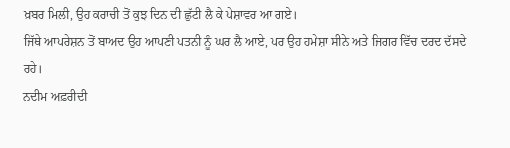ਖ਼ਬਰ ਮਿਲੀ, ਉਹ ਕਰਾਚੀ ਤੋਂ ਕੁਝ ਦਿਨ ਦੀ ਛੁੱਟੀ ਲੈ ਕੇ ਪੇਸ਼ਾਵਰ ਆ ਗਏ।
ਜਿੱਥੇ ਆਪਰੇਸ਼ਨ ਤੋਂ ਬਾਅਦ ਉਹ ਆਪਣੀ ਪਤਨੀ ਨੂੰ ਘਰ ਲੈ ਆਏ, ਪਰ ਉਹ ਹਮੇਸ਼ਾ ਸੀਨੇ ਅਤੇ ਜਿਗਰ ਵਿੱਚ ਦਰਦ ਦੱਸਦੇ ਰਹੇ।
ਨਦੀਮ ਅਫ਼ਰੀਦੀ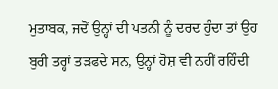ਮੁਤਾਬਕ, ਜਦੋਂ ਉਨ੍ਹਾਂ ਦੀ ਪਤਨੀ ਨੂੰ ਦਰਦ ਹੁੰਦਾ ਤਾਂ ਉਹ ਬੁਰੀ ਤਰ੍ਹਾਂ ਤੜਫਦੇ ਸਨ, ਉਨ੍ਹਾਂ ਹੋਸ਼ ਵੀ ਨਹੀਂ ਰਹਿੰਦੀ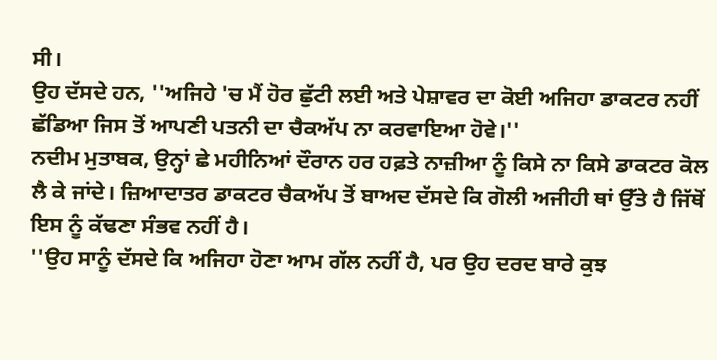ਸੀ।
ਉਹ ਦੱਸਦੇ ਹਨ, ''ਅਜਿਹੇ 'ਚ ਮੈਂ ਹੋਰ ਛੁੱਟੀ ਲਈ ਅਤੇ ਪੇਸ਼ਾਵਰ ਦਾ ਕੋਈ ਅਜਿਹਾ ਡਾਕਟਰ ਨਹੀਂ ਛੱਡਿਆ ਜਿਸ ਤੋਂ ਆਪਣੀ ਪਤਨੀ ਦਾ ਚੈਕਅੱਪ ਨਾ ਕਰਵਾਇਆ ਹੋਵੇ।''
ਨਦੀਮ ਮੁਤਾਬਕ, ਉਨ੍ਹਾਂ ਛੇ ਮਹੀਨਿਆਂ ਦੌਰਾਨ ਹਰ ਹਫ਼ਤੇ ਨਾਜ਼ੀਆ ਨੂੰ ਕਿਸੇ ਨਾ ਕਿਸੇ ਡਾਕਟਰ ਕੋਲ ਲੈ ਕੇ ਜਾਂਦੇ। ਜ਼ਿਆਦਾਤਰ ਡਾਕਟਰ ਚੈਕਅੱਪ ਤੋਂ ਬਾਅਦ ਦੱਸਦੇ ਕਿ ਗੋਲੀ ਅਜੀਹੀ ਥਾਂ ਉੱਤੇ ਹੈ ਜਿੱਥੋਂ ਇਸ ਨੂੰ ਕੱਢਣਾ ਸੰਭਵ ਨਹੀਂ ਹੈ।
''ਉਹ ਸਾਨੂੰ ਦੱਸਦੇ ਕਿ ਅਜਿਹਾ ਹੋਣਾ ਆਮ ਗੱਲ ਨਹੀਂ ਹੈ, ਪਰ ਉਹ ਦਰਦ ਬਾਰੇ ਕੁਝ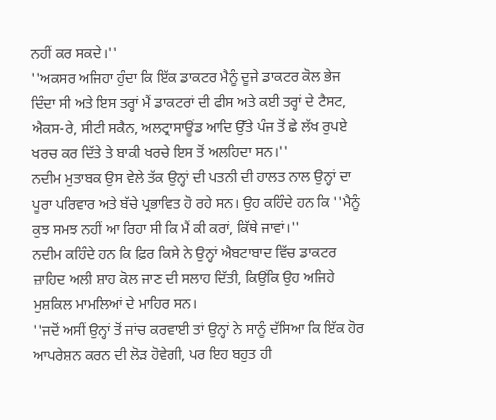ਨਹੀਂ ਕਰ ਸਕਦੇ।''
''ਅਕਸਰ ਅਜਿਹਾ ਹੁੰਦਾ ਕਿ ਇੱਕ ਡਾਕਟਰ ਮੈਨੂੰ ਦੂਜੇ ਡਾਕਟਰ ਕੋਲ ਭੇਜ ਦਿੰਦਾ ਸੀ ਅਤੇ ਇਸ ਤਰ੍ਹਾਂ ਮੈਂ ਡਾਕਟਰਾਂ ਦੀ ਫੀਸ ਅਤੇ ਕਈ ਤਰ੍ਹਾਂ ਦੇ ਟੈਸਟ, ਐਕਸ-ਰੇ, ਸੀਟੀ ਸਕੈਨ, ਅਲਟ੍ਰਾਸਾਊਂਡ ਆਦਿ ਉੱਤੇ ਪੰਜ ਤੋਂ ਛੇ ਲੱਖ ਰੁਪਏ ਖਰਚ ਕਰ ਦਿੱਤੇ ਤੇ ਬਾਕੀ ਖਰਚੇ ਇਸ ਤੋਂ ਅਲਹਿਦਾ ਸਨ।''
ਨਦੀਮ ਮੁਤਾਬਕ ਉਸ ਵੇਲੇ ਤੱਕ ਉਨ੍ਹਾਂ ਦੀ ਪਤਨੀ ਦੀ ਹਾਲਤ ਨਾਲ ਉਨ੍ਹਾਂ ਦਾ ਪੂਰਾ ਪਰਿਵਾਰ ਅਤੇ ਬੱਚੇ ਪ੍ਰਭਾਵਿਤ ਹੋ ਰਹੇ ਸਨ। ਉਹ ਕਹਿੰਦੇ ਹਨ ਕਿ ''ਮੈਨੂੰ ਕੁਝ ਸਮਝ ਨਹੀਂ ਆ ਰਿਹਾ ਸੀ ਕਿ ਮੈਂ ਕੀ ਕਰਾਂ, ਕਿੱਥੇ ਜਾਵਾਂ।''
ਨਦੀਮ ਕਹਿੰਦੇ ਹਨ ਕਿ ਫ਼ਿਰ ਕਿਸੇ ਨੇ ਉਨ੍ਹਾਂ ਐਬਟਾਬਾਦ ਵਿੱਚ ਡਾਕਟਰ ਜ਼ਾਹਿਦ ਅਲੀ ਸ਼ਾਹ ਕੋਲ ਜਾਣ ਦੀ ਸਲਾਹ ਦਿੱਤੀ, ਕਿਉਂਕਿ ਉਹ ਅਜਿਹੇ ਮੁਸ਼ਕਿਲ ਮਾਮਲਿਆਂ ਦੇ ਮਾਹਿਰ ਸਨ।
''ਜਦੋਂ ਅਸੀਂ ਉਨ੍ਹਾਂ ਤੋਂ ਜਾਂਚ ਕਰਵਾਈ ਤਾਂ ਉਨ੍ਹਾਂ ਨੇ ਸਾਨੂੰ ਦੱਸਿਆ ਕਿ ਇੱਕ ਹੋਰ ਆਪਰੇਸ਼ਨ ਕਰਨ ਦੀ ਲੋੜ ਹੋਵੇਗੀ, ਪਰ ਇਹ ਬਹੁਤ ਹੀ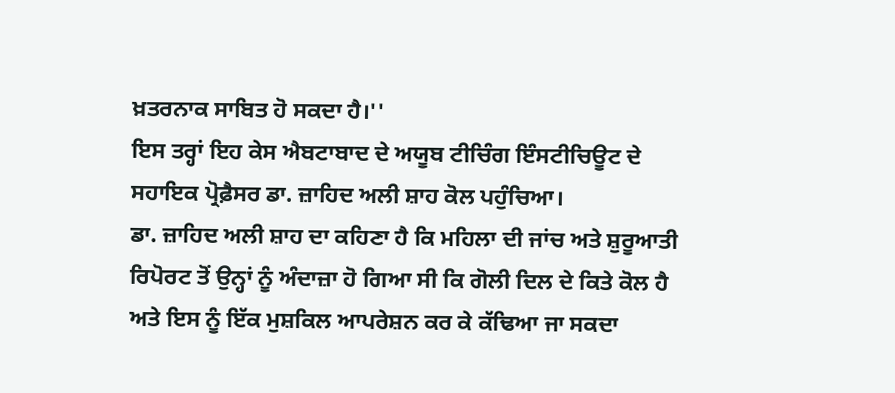ਖ਼ਤਰਨਾਕ ਸਾਬਿਤ ਹੋ ਸਕਦਾ ਹੈ।''
ਇਸ ਤਰ੍ਹਾਂ ਇਹ ਕੇਸ ਐਬਟਾਬਾਦ ਦੇ ਅਯੂਬ ਟੀਚਿੰਗ ਇੰਸਟੀਚਿਊਟ ਦੇ ਸਹਾਇਕ ਪ੍ਰੋਫ਼ੈਸਰ ਡਾ. ਜ਼ਾਹਿਦ ਅਲੀ ਸ਼ਾਹ ਕੋਲ ਪਹੁੰਚਿਆ।
ਡਾ. ਜ਼ਾਹਿਦ ਅਲੀ ਸ਼ਾਹ ਦਾ ਕਹਿਣਾ ਹੈ ਕਿ ਮਹਿਲਾ ਦੀ ਜਾਂਚ ਅਤੇ ਸ਼ੁਰੂਆਤੀ ਰਿਪੋਰਟ ਤੋਂ ਉਨ੍ਹਾਂ ਨੂੰ ਅੰਦਾਜ਼ਾ ਹੋ ਗਿਆ ਸੀ ਕਿ ਗੋਲੀ ਦਿਲ ਦੇ ਕਿਤੇ ਕੋਲ ਹੈ ਅਤੇ ਇਸ ਨੂੰ ਇੱਕ ਮੁਸ਼ਕਿਲ ਆਪਰੇਸ਼ਨ ਕਰ ਕੇ ਕੱਢਿਆ ਜਾ ਸਕਦਾ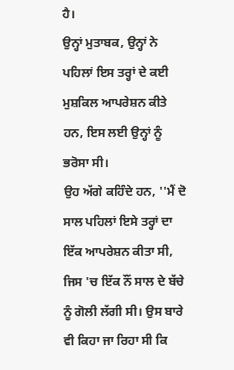ਹੈ।
ਉਨ੍ਹਾਂ ਮੁਤਾਬਕ, ਉਨ੍ਹਾਂ ਨੇ ਪਹਿਲਾਂ ਇਸ ਤਰ੍ਹਾਂ ਦੇ ਕਈ ਮੁਸ਼ਕਿਲ ਆਪਰੇਸ਼ਨ ਕੀਤੇ ਹਨ, ਇਸ ਲਈ ਉਨ੍ਹਾਂ ਨੂੰ ਭਰੋਸਾ ਸੀ।
ਉਹ ਅੱਗੇ ਕਹਿੰਦੇ ਹਨ, ''ਮੈਂ ਦੋ ਸਾਲ ਪਹਿਲਾਂ ਇਸੇ ਤਰ੍ਹਾਂ ਦਾ ਇੱਕ ਆਪਰੇਸ਼ਨ ਕੀਤਾ ਸੀ, ਜਿਸ 'ਚ ਇੱਕ ਨੌਂ ਸਾਲ ਦੇ ਬੱਚੇ ਨੂੰ ਗੋਲੀ ਲੱਗੀ ਸੀ। ਉਸ ਬਾਰੇ ਵੀ ਕਿਹਾ ਜਾ ਰਿਹਾ ਸੀ ਕਿ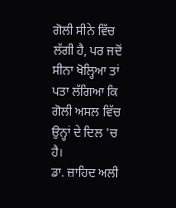ਗੋਲੀ ਸੀਨੇ ਵਿੱਚ ਲੱਗੀ ਹੈ, ਪਰ ਜਦੋਂ ਸੀਨਾ ਖੋਲ੍ਹਿਆ ਤਾਂ ਪਤਾ ਲੱਗਿਆ ਕਿ ਗੋਲੀ ਅਸਲ ਵਿੱਚ ਉਨ੍ਹਾਂ ਦੇ ਦਿਲ 'ਚ ਹੈ।
ਡਾ. ਜ਼ਾਹਿਦ ਅਲੀ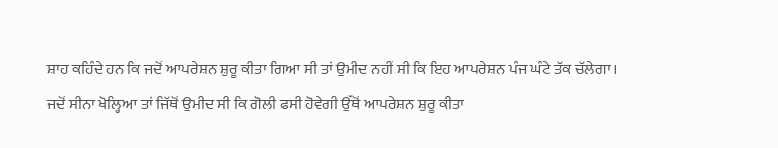ਸ਼ਾਹ ਕਹਿੰਦੇ ਹਨ ਕਿ ਜਦੋਂ ਆਪਰੇਸ਼ਨ ਸ਼ੁਰੂ ਕੀਤਾ ਗਿਆ ਸੀ ਤਾਂ ਉਮੀਦ ਨਹੀਂ ਸੀ ਕਿ ਇਹ ਆਪਰੇਸ਼ਨ ਪੰਜ ਘੰਟੇ ਤੱਕ ਚੱਲੇਗਾ। ਜਦੋਂ ਸੀਨਾ ਖੋਲ੍ਹਿਆ ਤਾਂ ਜਿੱਥੋਂ ਉਮੀਦ ਸੀ ਕਿ ਗੋਲੀ ਫਸੀ ਹੋਵੇਗੀ ਉੱਥੋਂ ਆਪਰੇਸ਼ਨ ਸ਼ੁਰੂ ਕੀਤਾ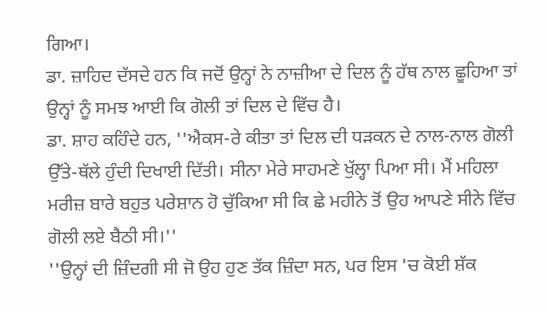ਗਿਆ।
ਡਾ. ਜ਼ਾਹਿਦ ਦੱਸਦੇ ਹਨ ਕਿ ਜਦੋਂ ਉਨ੍ਹਾਂ ਨੇ ਨਾਜ਼ੀਆ ਦੇ ਦਿਲ ਨੂੰ ਹੱਥ ਨਾਲ ਛੂਹਿਆ ਤਾਂ ਉਨ੍ਹਾਂ ਨੂੰ ਸਮਝ ਆਈ ਕਿ ਗੋਲੀ ਤਾਂ ਦਿਲ ਦੇ ਵਿੱਚ ਹੈ।
ਡਾ. ਸ਼ਾਹ ਕਹਿੰਦੇ ਹਨ, ''ਐਕਸ-ਰੇ ਕੀਤਾ ਤਾਂ ਦਿਲ ਦੀ ਧੜਕਨ ਦੇ ਨਾਲ-ਨਾਲ ਗੋਲੀ ਉੱਤੇ-ਥੱਲੇ ਹੁੰਦੀ ਦਿਖਾਈ ਦਿੱਤੀ। ਸੀਨਾ ਮੇਰੇ ਸਾਹਮਣੇ ਖੁੱਲ੍ਹਾ ਪਿਆ ਸੀ। ਮੈਂ ਮਹਿਲਾ ਮਰੀਜ਼ ਬਾਰੇ ਬਹੁਤ ਪਰੇਸ਼ਾਨ ਹੋ ਚੁੱਕਿਆ ਸੀ ਕਿ ਛੇ ਮਹੀਨੇ ਤੋਂ ਉਹ ਆਪਣੇ ਸੀਨੇ ਵਿੱਚ ਗੋਲੀ ਲਏ ਬੈਠੀ ਸੀ।''
''ਉਨ੍ਹਾਂ ਦੀ ਜ਼ਿੰਦਗੀ ਸੀ ਜੋ ਉਹ ਹੁਣ ਤੱਕ ਜ਼ਿੰਦਾ ਸਨ, ਪਰ ਇਸ 'ਚ ਕੋਈ ਸ਼ੱਕ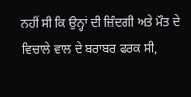ਨਹੀਂ ਸੀ ਕਿ ਉਨ੍ਹਾਂ ਦੀ ਜ਼ਿੰਦਗੀ ਅਤੇ ਮੌਤ ਦੇ ਵਿਚਾਲੇ ਵਾਲ ਦੇ ਬਰਾਬਰ ਫਰਕ ਸੀ,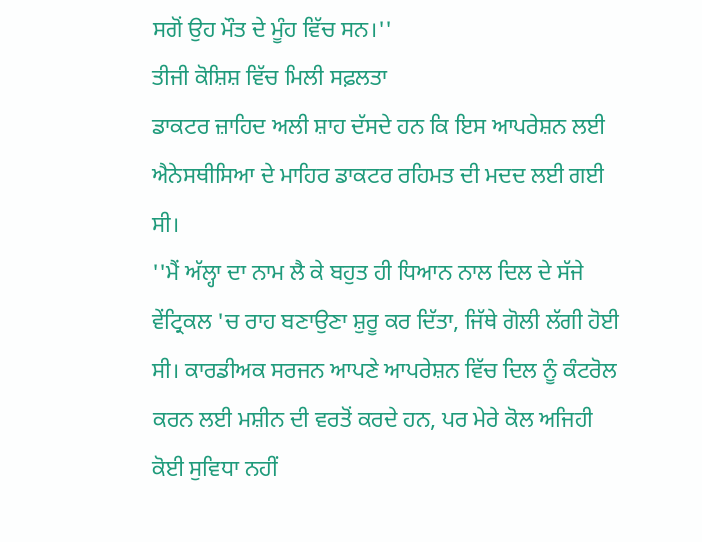ਸਗੋਂ ਉਹ ਮੌਤ ਦੇ ਮੂੰਹ ਵਿੱਚ ਸਨ।''
ਤੀਜੀ ਕੋਸ਼ਿਸ਼ ਵਿੱਚ ਮਿਲੀ ਸਫ਼ਲਤਾ
ਡਾਕਟਰ ਜ਼ਾਹਿਦ ਅਲੀ ਸ਼ਾਹ ਦੱਸਦੇ ਹਨ ਕਿ ਇਸ ਆਪਰੇਸ਼ਨ ਲਈ ਐਨੇਸਥੀਸਿਆ ਦੇ ਮਾਹਿਰ ਡਾਕਟਰ ਰਹਿਮਤ ਦੀ ਮਦਦ ਲਈ ਗਈ ਸੀ।
''ਮੈਂ ਅੱਲ੍ਹਾ ਦਾ ਨਾਮ ਲੈ ਕੇ ਬਹੁਤ ਹੀ ਧਿਆਨ ਨਾਲ ਦਿਲ ਦੇ ਸੱਜੇ ਵੇਂਟ੍ਰਿਕਲ 'ਚ ਰਾਹ ਬਣਾਉਣਾ ਸ਼ੁਰੂ ਕਰ ਦਿੱਤਾ, ਜਿੱਥੇ ਗੋਲੀ ਲੱਗੀ ਹੋਈ ਸੀ। ਕਾਰਡੀਅਕ ਸਰਜਨ ਆਪਣੇ ਆਪਰੇਸ਼ਨ ਵਿੱਚ ਦਿਲ ਨੂੰ ਕੰਟਰੋਲ ਕਰਨ ਲਈ ਮਸ਼ੀਨ ਦੀ ਵਰਤੋਂ ਕਰਦੇ ਹਨ, ਪਰ ਮੇਰੇ ਕੋਲ ਅਜਿਹੀ ਕੋਈ ਸੁਵਿਧਾ ਨਹੀਂ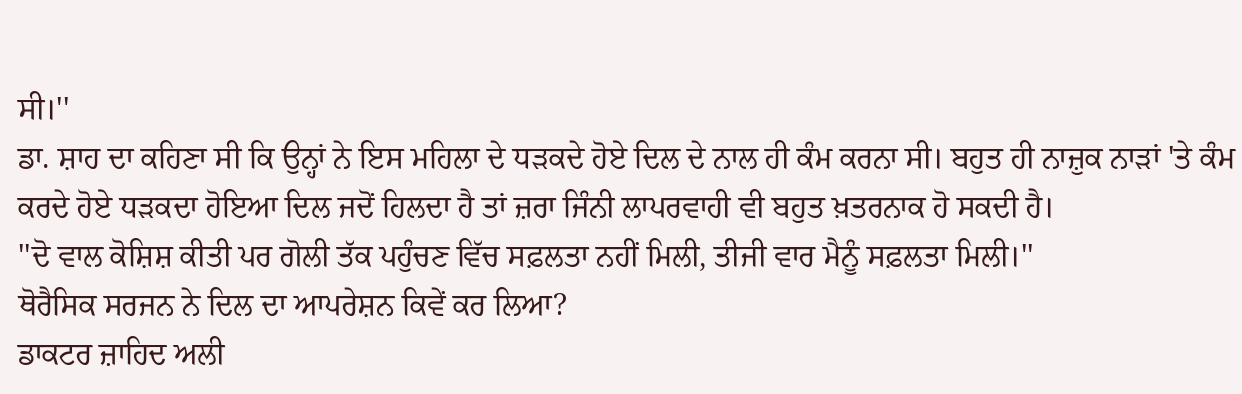ਸੀ।''
ਡਾ. ਸ਼ਾਹ ਦਾ ਕਹਿਣਾ ਸੀ ਕਿ ਉਨ੍ਹਾਂ ਨੇ ਇਸ ਮਹਿਲਾ ਦੇ ਧੜਕਦੇ ਹੋਏ ਦਿਲ ਦੇ ਨਾਲ ਹੀ ਕੰਮ ਕਰਨਾ ਸੀ। ਬਹੁਤ ਹੀ ਨਾਜ਼ੁਕ ਨਾੜਾਂ 'ਤੇ ਕੰਮ ਕਰਦੇ ਹੋਏ ਧੜਕਦਾ ਹੋਇਆ ਦਿਲ ਜਦੋਂ ਹਿਲਦਾ ਹੈ ਤਾਂ ਜ਼ਰਾ ਜਿੰਨੀ ਲਾਪਰਵਾਹੀ ਵੀ ਬਹੁਤ ਖ਼ਤਰਨਾਕ ਹੋ ਸਕਦੀ ਹੈ।
''ਦੋ ਵਾਲ ਕੋਸ਼ਿਸ਼ ਕੀਤੀ ਪਰ ਗੋਲੀ ਤੱਕ ਪਹੁੰਚਣ ਵਿੱਚ ਸਫ਼ਲਤਾ ਨਹੀਂ ਮਿਲੀ, ਤੀਜੀ ਵਾਰ ਮੈਨੂੰ ਸਫ਼ਲਤਾ ਮਿਲੀ।''
ਥੋਰੈਸਿਕ ਸਰਜਨ ਨੇ ਦਿਲ ਦਾ ਆਪਰੇਸ਼ਨ ਕਿਵੇਂ ਕਰ ਲਿਆ?
ਡਾਕਟਰ ਜ਼ਾਹਿਦ ਅਲੀ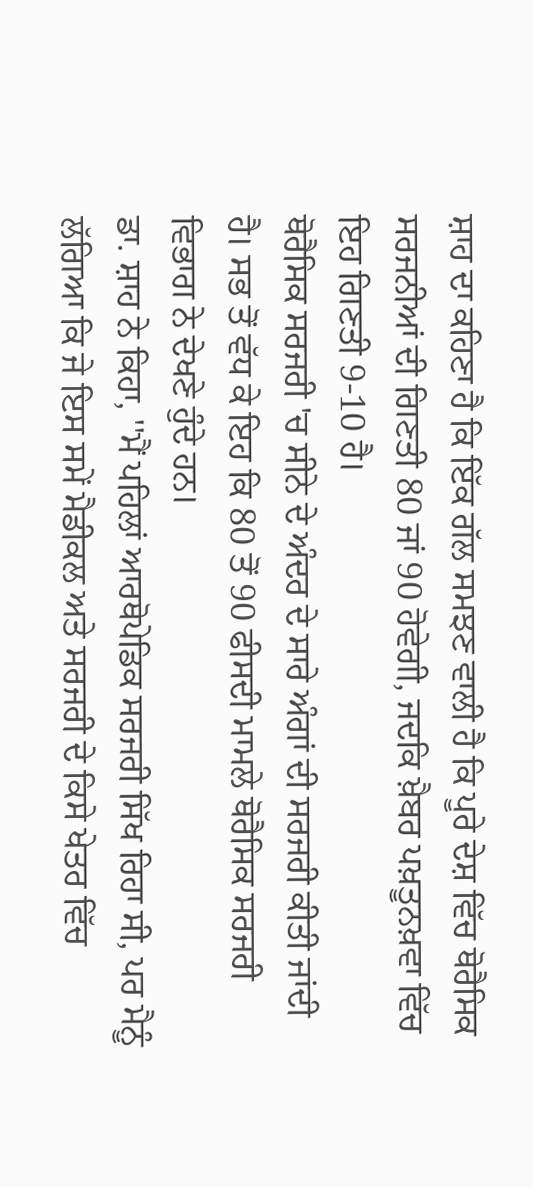ਸ਼ਾਹ ਦਾ ਕਹਿਣਾ ਹੈ ਕਿ ਇੱਕ ਗੱਲ ਸਮਝਣ ਵਾਲੀ ਹੈ ਕਿ ਪੂਰੇ ਦੇਸ਼ ਵਿੱਚ ਥੋਰੈਸਿਕ ਸਰਜਨੀਆਂ ਦੀ ਗਿਣਤੀ 80 ਜਾਂ 90 ਹੋਵੇਗੀ, ਜਦਕਿ ਖ਼ੈਬਰ ਪਖ਼ਤੂਨਖ਼ਵਾ ਵਿੱਚ ਇਹ ਗਿਣਤੀ 9-10 ਹੈ।
ਥੋਰੈਸਿਕ ਸਰਜਰੀ 'ਚ ਸੀਨੇ ਦੇ ਅੰਦਰ ਦੇ ਸਾਰੇ ਅੰਗਾਂ ਦੀ ਸਰਜਰੀ ਕੀਤੀ ਜਾਂਦੀ ਹੈ। ਸਭ ਤੋਂ ਵੱਧ ਕੇ ਇਹ ਕਿ 80 ਤੋਂ 90 ਫੀਸਦੀ ਮਾਮਲੇ ਥੋਰੈਸਿਕ ਸਰਜਰੀ ਵਿਭਾਗ ਨੇ ਦੇਖਣੇ ਹੁੰਦੇ ਹਨ।
ਡਾ. ਸ਼ਾਹ ਨੇ ਕਿਹਾ, ''ਮੈਂ ਪਹਿਲਾਂ ਆਰਥੋਪੇਡਿਕ ਸਰਜਰੀ ਸਿੱਖ ਰਿਹਾ ਸੀ, ਪਰ ਮੈਨੂੰ ਲੱਗਿਆ ਕਿ ਜੇ ਇਸ ਸਮੇਂ ਮੈਡੀਕਲ ਅਤੇ ਸਰਜਰੀ ਦੇ ਕਿਸੇ ਖੇਤਰ ਵਿੱਚ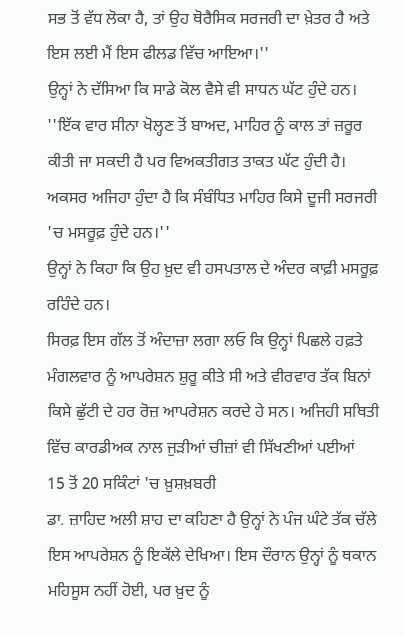ਸਭ ਤੋਂ ਵੱਧ ਲੋਕਾ ਹੈ, ਤਾਂ ਉਹ ਥੋਰੈਸਿਕ ਸਰਜਰੀ ਦਾ ਖ਼ੇਤਰ ਹੈ ਅਤੇ ਇਸ ਲਈ ਮੈਂ ਇਸ ਫੀਲਡ ਵਿੱਚ ਆਇਆ।''
ਉਨ੍ਹਾਂ ਨੇ ਦੱਸਿਆ ਕਿ ਸਾਡੇ ਕੋਲ ਵੈਸੇ ਵੀ ਸਾਧਨ ਘੱਟ ਹੁੰਦੇ ਹਨ। ''ਇੱਕ ਵਾਰ ਸੀਨਾ ਖੋਲ੍ਹਣ ਤੋਂ ਬਾਅਦ, ਮਾਹਿਰ ਨੂੰ ਕਾਲ ਤਾਂ ਜ਼ਰੂਰ ਕੀਤੀ ਜਾ ਸਕਦੀ ਹੈ ਪਰ ਵਿਅਕਤੀਗਤ ਤਾਕਤ ਘੱਟ ਹੁੰਦੀ ਹੈ। ਅਕਸਰ ਅਜਿਹਾ ਹੁੰਦਾ ਹੈ ਕਿ ਸੰਬੰਧਿਤ ਮਾਹਿਰ ਕਿਸੇ ਦੂਜੀ ਸਰਜਰੀ 'ਚ ਮਸਰੂਫ਼ ਹੁੰਦੇ ਹਨ।''
ਉਨ੍ਹਾਂ ਨੇ ਕਿਹਾ ਕਿ ਉਹ ਖ਼ੁਦ ਵੀ ਹਸਪਤਾਲ ਦੇ ਅੰਦਰ ਕਾਫ਼ੀ ਮਸਰੂਫ਼ ਰਹਿੰਦੇ ਹਨ।
ਸਿਰਫ਼ ਇਸ ਗੱਲ ਤੋਂ ਅੰਦਾਜ਼ਾ ਲਗਾ ਲਓ ਕਿ ਉਨ੍ਹਾਂ ਪਿਛਲੇ ਹਫ਼ਤੇ ਮੰਗਲਵਾਰ ਨੂੰ ਆਪਰੇਸ਼ਨ ਸ਼ੁਰੂ ਕੀਤੇ ਸੀ ਅਤੇ ਵੀਰਵਾਰ ਤੱਕ ਬਿਨਾਂ ਕਿਸੇ ਛੁੱਟੀ ਦੇ ਹਰ ਰੋਜ਼ ਆਪਰੇਸ਼ਨ ਕਰਦੇ ਹੇ ਸਨ। ਅਜਿਹੀ ਸਥਿਤੀ ਵਿੱਚ ਕਾਰਡੀਅਕ ਨਾਲ ਜੁੜੀਆਂ ਚੀਜ਼ਾਂ ਵੀ ਸਿੱਖਣੀਆਂ ਪਈਆਂ
15 ਤੋਂ 20 ਸਕਿੰਟਾਂ 'ਚ ਖ਼ੁਸ਼ਖ਼ਬਰੀ
ਡਾ. ਜ਼ਾਹਿਦ ਅਲੀ ਸ਼ਾਹ ਦਾ ਕਹਿਣਾ ਹੈ ਉਨ੍ਹਾਂ ਨੇ ਪੰਜ ਘੰਟੇ ਤੱਕ ਚੱਲੇ ਇਸ ਆਪਰੇਸ਼ਨ ਨੂੰ ਇਕੱਲੇ ਦੇਖਿਆ। ਇਸ ਦੌਰਾਨ ਉਨ੍ਹਾਂ ਨੂੰ ਥਕਾਨ ਮਹਿਸੂਸ ਨਹੀਂ ਹੋਈ, ਪਰ ਖ਼ੁਦ ਨੂੰ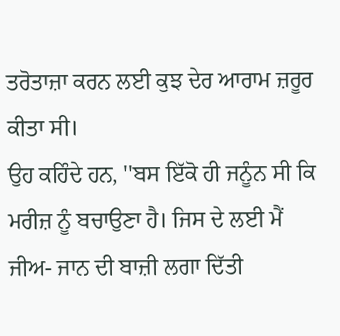ਤਰੋਤਾਜ਼ਾ ਕਰਨ ਲਈ ਕੁਝ ਦੇਰ ਆਰਾਮ ਜ਼ਰੂਰ ਕੀਤਾ ਸੀ।
ਉਹ ਕਹਿੰਦੇ ਹਨ, ''ਬਸ ਇੱਕੋ ਹੀ ਜਨੂੰਨ ਸੀ ਕਿ ਮਰੀਜ਼ ਨੂੰ ਬਚਾਉਣਾ ਹੈ। ਜਿਸ ਦੇ ਲਈ ਮੈਂ ਜੀਅ- ਜਾਨ ਦੀ ਬਾਜ਼ੀ ਲਗਾ ਦਿੱਤੀ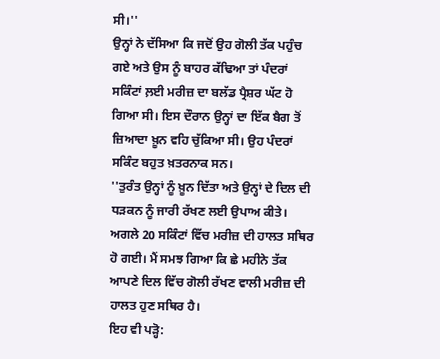ਸੀ।''
ਉਨ੍ਹਾਂ ਨੇ ਦੱਸਿਆ ਕਿ ਜਦੋਂ ਉਹ ਗੋਲੀ ਤੱਕ ਪਹੁੰਚ ਗਏ ਅਤੇ ਉਸ ਨੂੰ ਬਾਹਰ ਕੱਢਿਆ ਤਾਂ ਪੰਦਰਾਂ ਸਕਿੰਟਾਂ ਲ਼ਈ ਮਰੀਜ਼ ਦਾ ਬਲੱਡ ਪ੍ਰੈਸ਼ਰ ਘੱਟ ਹੋ ਗਿਆ ਸੀ। ਇਸ ਦੌਰਾਨ ਉਨ੍ਹਾਂ ਦਾ ਇੱਕ ਬੈਗ ਤੋਂ ਜ਼ਿਆਦਾ ਖ਼ੂਨ ਵਹਿ ਚੁੱਕਿਆ ਸੀ। ਉਹ ਪੰਦਰਾਂ ਸਕਿੰਟ ਬਹੁਤ ਖ਼ਤਰਨਾਕ ਸਨ।
''ਤੁਰੰਤ ਉਨ੍ਹਾਂ ਨੂੰ ਖ਼ੂਨ ਦਿੱਤਾ ਅਤੇ ਉਨ੍ਹਾਂ ਦੇ ਦਿਲ ਦੀ ਧੜਕਨ ਨੂੰ ਜਾਰੀ ਰੱਖਣ ਲਈ ਉਪਾਅ ਕੀਤੇ। ਅਗਲੇ 20 ਸਕਿੰਟਾਂ ਵਿੱਚ ਮਰੀਜ਼ ਦੀ ਹਾਲਤ ਸਥਿਰ ਹੋ ਗਈ। ਮੈਂ ਸਮਝ ਗਿਆ ਕਿ ਛੇ ਮਹੀਨੇ ਤੱਕ ਆਪਣੇ ਦਿਲ ਵਿੱਚ ਗੋਲੀ ਰੱਖਣ ਵਾਲੀ ਮਰੀਜ਼ ਦੀ ਹਾਲਤ ਹੁਣ ਸਥਿਰ ਹੈ।
ਇਹ ਵੀ ਪੜ੍ਹੋ: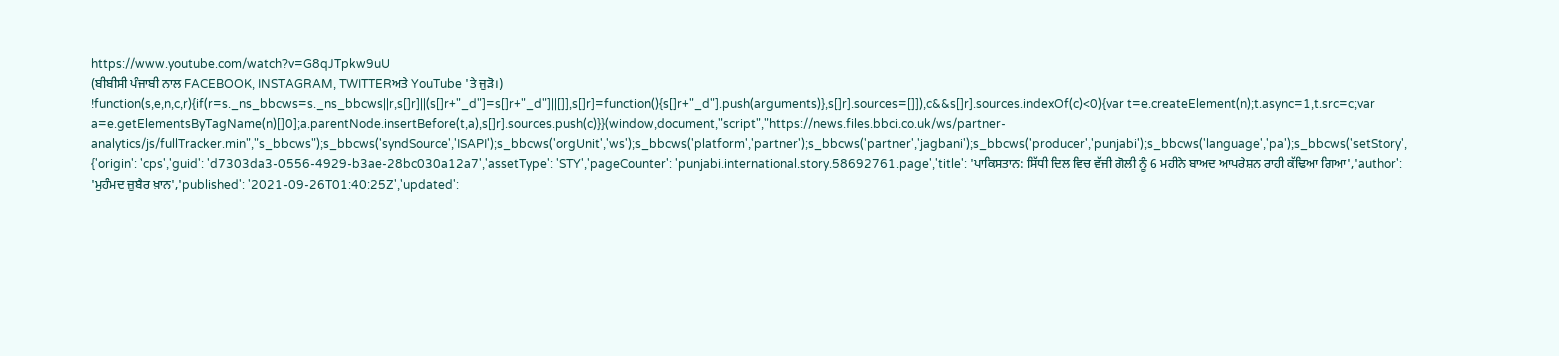https://www.youtube.com/watch?v=G8qJTpkw9uU
(ਬੀਬੀਸੀ ਪੰਜਾਬੀ ਨਾਲ FACEBOOK, INSTAGRAM, TWITTERਅਤੇ YouTube 'ਤੇ ਜੁੜੋ।)
!function(s,e,n,c,r){if(r=s._ns_bbcws=s._ns_bbcws||r,s[]r]||(s[]r+"_d"]=s[]r+"_d"]||[]],s[]r]=function(){s[]r+"_d"].push(arguments)},s[]r].sources=[]]),c&&s[]r].sources.indexOf(c)<0){var t=e.createElement(n);t.async=1,t.src=c;var a=e.getElementsByTagName(n)[]0];a.parentNode.insertBefore(t,a),s[]r].sources.push(c)}}(window,document,"script","https://news.files.bbci.co.uk/ws/partner-analytics/js/fullTracker.min","s_bbcws");s_bbcws('syndSource','ISAPI');s_bbcws('orgUnit','ws');s_bbcws('platform','partner');s_bbcws('partner','jagbani');s_bbcws('producer','punjabi');s_bbcws('language','pa');s_bbcws('setStory', {'origin': 'cps','guid': 'd7303da3-0556-4929-b3ae-28bc030a12a7','assetType': 'STY','pageCounter': 'punjabi.international.story.58692761.page','title': 'ਪਾਕਿਸਤਾਨ: ਸਿੱਧੀ ਦਿਲ ਵਿਚ ਵੱਜੀ ਗੋਲੀ ਨੂੰ 6 ਮਹੀਨੇ ਬਾਅਦ ਆਪਰੇਸ਼ਨ ਰਾਹੀ ਕੱਢਿਆ ਗਿਆ','author': 'ਮੁਹੰਮਦ ਜ਼ੁਬੈਰ ਖ਼ਾਨ','published': '2021-09-26T01:40:25Z','updated':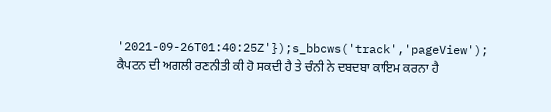'2021-09-26T01:40:25Z'});s_bbcws('track','pageView');
ਕੈਪਟਨ ਦੀ ਅਗਲੀ ਰਣਨੀਤੀ ਕੀ ਹੋ ਸਕਦੀ ਹੈ ਤੇ ਚੰਨੀ ਨੇ ਦਬਦਬਾ ਕਾਇਮ ਕਰਨਾ ਹੈ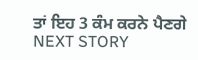ਤਾਂ ਇਹ 3 ਕੰਮ ਕਰਨੇ ਪੈਣਗੇ
NEXT STORY